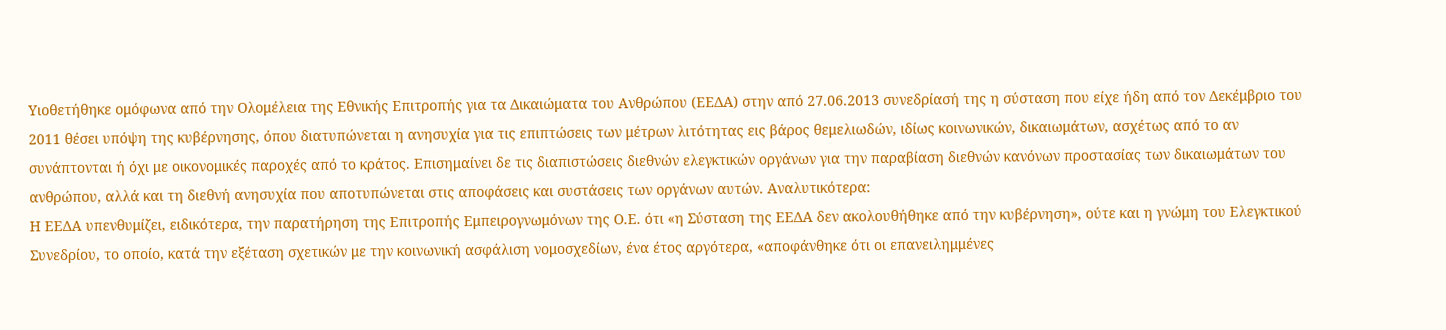Υιοθετήθηκε ομόφωνα από την Ολομέλεια της Εθνικής Επιτροπής για τα Δικαιώματα του Ανθρώπου (ΕΕΔΑ) στην από 27.06.2013 συνεδρίασή της η σύσταση που είχε ήδη από τον Δεκέμβριο του 2011 θέσει υπόψη της κυβέρνησης, όπου διατυπώνεται η ανησυχία για τις επιπτώσεις των μέτρων λιτότητας εις βάρος θεμελιωδών, ιδίως κοινωνικών, δικαιωμάτων, ασχέτως από το αν συνάπτονται ή όχι με οικονομικές παροχές από το κράτος. Επισημαίνει δε τις διαπιστώσεις διεθνών ελεγκτικών οργάνων για την παραβίαση διεθνών κανόνων προστασίας των δικαιωμάτων του ανθρώπου, αλλά και τη διεθνή ανησυχία που αποτυπώνεται στις αποφάσεις και συστάσεις των οργάνων αυτών. Αναλυτικότερα:
Η ΕΕΔΑ υπενθυμίζει, ειδικότερα, την παρατήρηση της Επιτροπής Εμπειρογνωμόνων της Ο.Ε. ότι «η Σύσταση της ΕΕΔΑ δεν ακολουθήθηκε από την κυβέρνηση», ούτε και η γνώμη του Ελεγκτικού Συνεδρίου, το οποίο, κατά την εξέταση σχετικών με την κοινωνική ασφάλιση νομοσχεδίων, ένα έτος αργότερα, «αποφάνθηκε ότι οι επανειλημμένες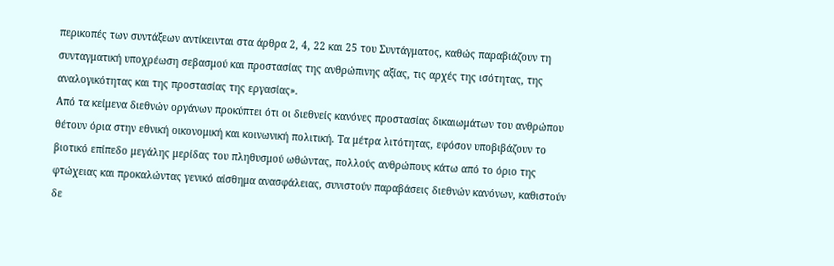περικοπές των συντάξεων αντίκεινται στα άρθρα 2, 4, 22 και 25 του Συντάγματος, καθώς παραβιάζουν τη συνταγματική υποχρέωση σεβασμού και προστασίας της ανθρώπινης αξίας, τις αρχές της ισότητας, της αναλογικότητας και της προστασίας της εργασίας».
Από τα κείμενα διεθνών οργάνων προκύπτει ότι οι διεθνείς κανόνες προστασίας δικαιωμάτων του ανθρώπου θέτουν όρια στην εθνική οικονομική και κοινωνική πολιτική. Τα μέτρα λιτότητας, εφόσον υποβιβάζουν το βιοτικό επίπεδο μεγάλης μερίδας του πληθυσμού ωθώντας, πολλούς ανθρώπους κάτω από το όριο της φτώχειας και προκαλώντας γενικό αίσθημα ανασφάλειας, συνιστούν παραβάσεις διεθνών κανόνων, καθιστούν δε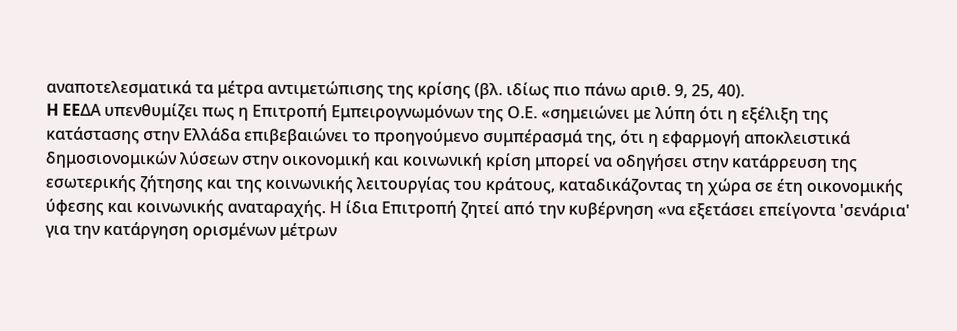αναποτελεσματικά τα μέτρα αντιμετώπισης της κρίσης (βλ. ιδίως πιο πάνω αριθ. 9, 25, 40).
H EEΔΑ υπενθυμίζει πως η Επιτροπή Εμπειρογνωμόνων της Ο.Ε. «σημειώνει με λύπη ότι η εξέλιξη της κατάστασης στην Ελλάδα επιβεβαιώνει το προηγούμενο συμπέρασμά της, ότι η εφαρμογή αποκλειστικά δημοσιονομικών λύσεων στην οικονομική και κοινωνική κρίση μπορεί να οδηγήσει στην κατάρρευση της εσωτερικής ζήτησης και της κοινωνικής λειτουργίας του κράτους, καταδικάζοντας τη χώρα σε έτη οικονομικής ύφεσης και κοινωνικής αναταραχής. Η ίδια Επιτροπή ζητεί από την κυβέρνηση «να εξετάσει επείγοντα 'σενάρια' για την κατάργηση ορισμένων μέτρων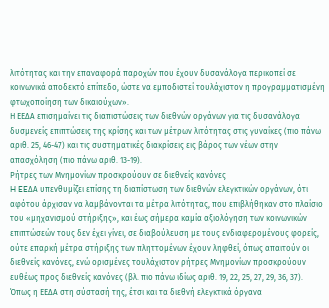λιτότητας και την επαναφορά παροχών που έχουν δυσανάλογα περικοπεί σε κοινωνικά αποδεκτό επίπεδο, ώστε να εμποδιστεί τουλάχιστον η προγραμματισμένη φτωχοποίηση των δικαιούχων».
Η ΕΕΔΑ επισημαίνει τις διαπιστώσεις των διεθνών οργάνων για τις δυσανάλογα δυσμενείς επιπτώσεις της κρίσης και των μέτρων λιτότητας στις γυναίκες (πιο πάνω αριθ. 25, 46-47) και τις συστηματικές διακρίσεις εις βάρος των νέων στην απασχόληση (πιο πάνω αριθ. 13-19).
Ρήτρες των Μνημονίων προσκρούουν σε διεθνείς κανόνες
H EEΔΑ υπενθυμίζει επίσης τη διαπίστωση των διεθνών ελεγκτικών οργάνων, ότι αφότου άρχισαν να λαμβάνονται τα μέτρα λιτότητας, που επιβλήθηκαν στο πλαίσιο του «μηχανισμού στήριξης», και έως σήμερα καμία αξιολόγηση των κοινωνικών επιπτώσεών τους δεν έχει γίνει, σε διαβούλευση με τους ενδιαφερομένους φορείς, ούτε επαρκή μέτρα στήριξης των πληττομένων έχουν ληφθεί, όπως απαιτούν οι διεθνείς κανόνες, ενώ ορισμένες τουλάχιστον ρήτρες Μνημονίων προσκρούουν ευθέως προς διεθνείς κανόνες (βλ. πιο πάνω ιδίως αριθ. 19, 22, 25, 27, 29, 36, 37).
Όπως η ΕΕΔΑ στη σύστασή της, έτσι και τα διεθνή ελεγκτικά όργανα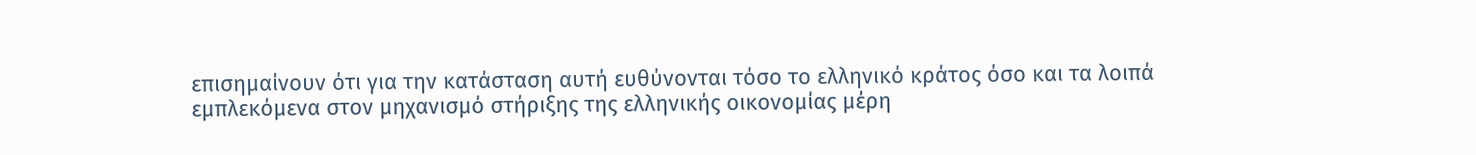επισημαίνουν ότι για την κατάσταση αυτή ευθύνονται τόσο το ελληνικό κράτος όσο και τα λοιπά εμπλεκόμενα στον μηχανισμό στήριξης της ελληνικής οικονομίας μέρη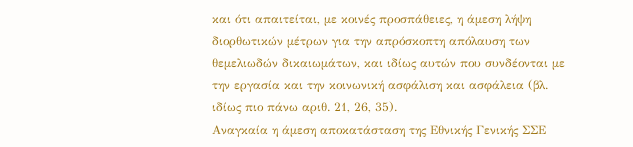και ότι απαιτείται, με κοινές προσπάθειες, η άμεση λήψη διορθωτικών μέτρων για την απρόσκοπτη απόλαυση των θεμελιωδών δικαιωμάτων, και ιδίως αυτών που συνδέονται με την εργασία και την κοινωνική ασφάλιση και ασφάλεια (βλ. ιδίως πιο πάνω αριθ. 21, 26, 35).
Αναγκαία η άμεση αποκατάσταση της Εθνικής Γενικής ΣΣΕ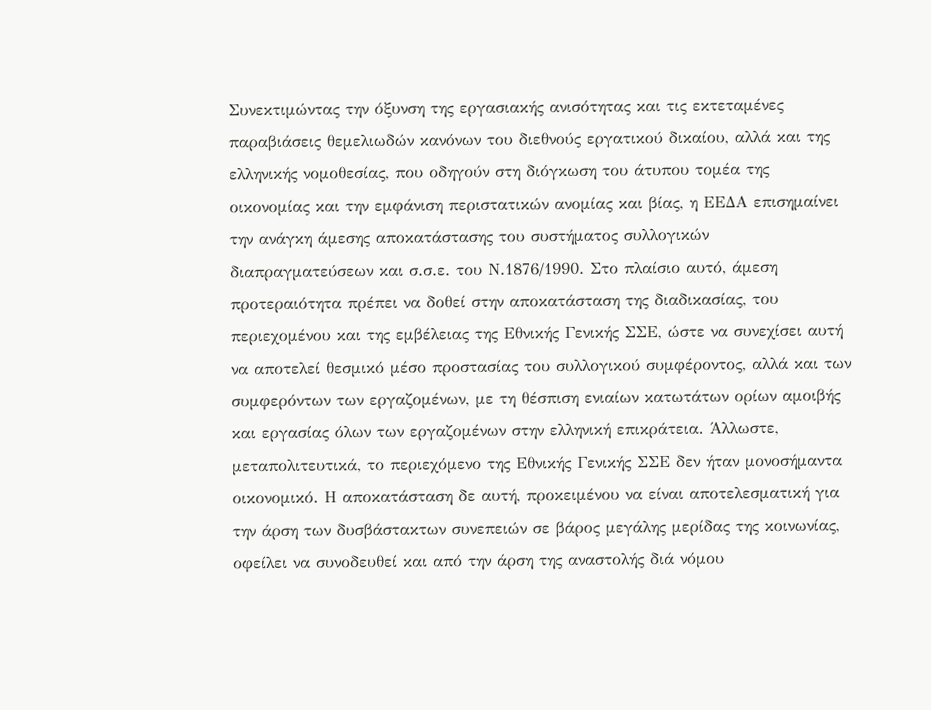Συνεκτιμώντας την όξυνση της εργασιακής ανισότητας και τις εκτεταμένες παραβιάσεις θεμελιωδών κανόνων του διεθνούς εργατικού δικαίου, αλλά και της ελληνικής νομοθεσίας, που οδηγούν στη διόγκωση του άτυπου τομέα της οικονομίας και την εμφάνιση περιστατικών ανομίας και βίας, η ΕΕΔΑ επισημαίνει την ανάγκη άμεσης αποκατάστασης του συστήματος συλλογικών διαπραγματεύσεων και σ.σ.ε. του Ν.1876/1990. Στο πλαίσιο αυτό, άμεση προτεραιότητα πρέπει να δοθεί στην αποκατάσταση της διαδικασίας, του περιεχομένου και της εμβέλειας της Εθνικής Γενικής ΣΣΕ, ώστε να συνεχίσει αυτή να αποτελεί θεσμικό μέσο προστασίας του συλλογικού συμφέροντος, αλλά και των συμφερόντων των εργαζομένων, με τη θέσπιση ενιαίων κατωτάτων ορίων αμοιβής και εργασίας όλων των εργαζομένων στην ελληνική επικράτεια. Άλλωστε, μεταπολιτευτικά, το περιεχόμενο της Εθνικής Γενικής ΣΣΕ δεν ήταν μονοσήμαντα οικονομικό. Η αποκατάσταση δε αυτή, προκειμένου να είναι αποτελεσματική για την άρση των δυσβάστακτων συνεπειών σε βάρος μεγάλης μερίδας της κοινωνίας, οφείλει να συνοδευθεί και από την άρση της αναστολής διά νόμου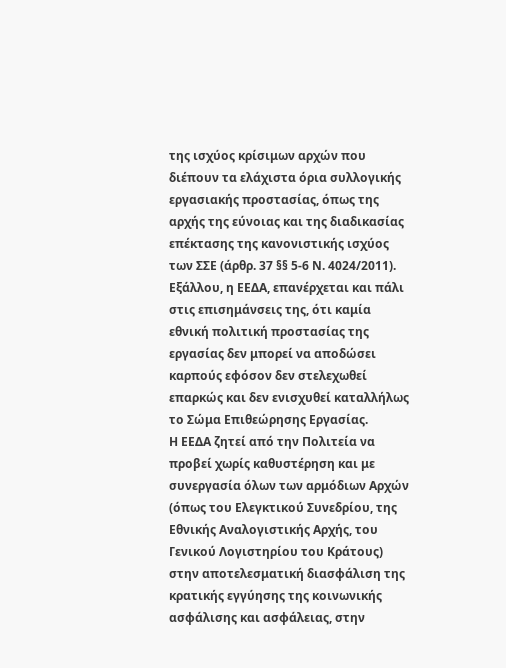της ισχύος κρίσιμων αρχών που διέπουν τα ελάχιστα όρια συλλογικής εργασιακής προστασίας, όπως της αρχής της εύνοιας και της διαδικασίας επέκτασης της κανονιστικής ισχύος των ΣΣΕ (άρθρ. 37 §§ 5-6 Ν. 4024/2011).
Εξάλλου, η ΕΕΔΑ, επανέρχεται και πάλι στις επισημάνσεις της, ότι καμία εθνική πολιτική προστασίας της εργασίας δεν μπορεί να αποδώσει καρπούς εφόσον δεν στελεχωθεί επαρκώς και δεν ενισχυθεί καταλλήλως το Σώμα Επιθεώρησης Εργασίας.
Η ΕΕΔΑ ζητεί από την Πολιτεία να προβεί χωρίς καθυστέρηση και με συνεργασία όλων των αρμόδιων Αρχών (όπως του Ελεγκτικού Συνεδρίου, της Εθνικής Αναλογιστικής Αρχής, του Γενικού Λογιστηρίου του Κράτους) στην αποτελεσματική διασφάλιση της κρατικής εγγύησης της κοινωνικής ασφάλισης και ασφάλειας, στην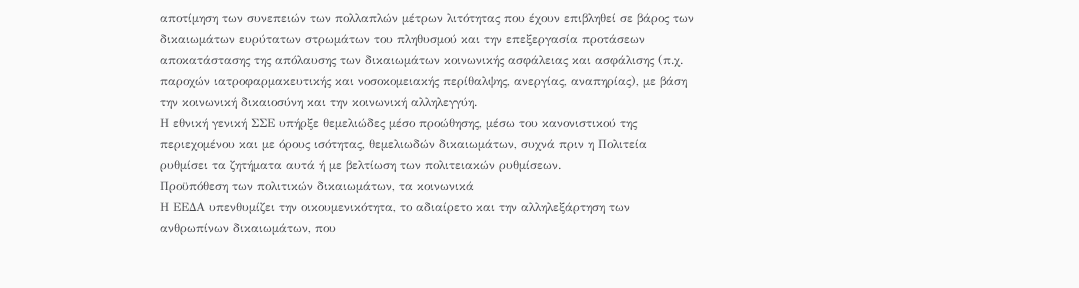αποτίμηση των συνεπειών των πολλαπλών μέτρων λιτότητας που έχουν επιβληθεί σε βάρος των δικαιωμάτων ευρύτατων στρωμάτων του πληθυσμού και την επεξεργασία προτάσεων αποκατάστασης της απόλαυσης των δικαιωμάτων κοινωνικής ασφάλειας και ασφάλισης (π.χ. παροχών ιατροφαρμακευτικής και νοσοκομειακής περίθαλψης, ανεργίας, αναπηρίας), με βάση την κοινωνική δικαιοσύνη και την κοινωνική αλληλεγγύη.
Η εθνική γενική ΣΣΕ υπήρξε θεμελιώδες μέσο προώθησης, μέσω του κανονιστικού της περιεχομένου και με όρους ισότητας, θεμελιωδών δικαιωμάτων, συχνά πριν η Πολιτεία ρυθμίσει τα ζητήματα αυτά ή με βελτίωση των πολιτειακών ρυθμίσεων.
Προϋπόθεση των πολιτικών δικαιωμάτων, τα κοινωνικά
Η ΕΕΔΑ υπενθυμίζει την οικουμενικότητα, το αδιαίρετο και την αλληλεξάρτηση των ανθρωπίνων δικαιωμάτων, που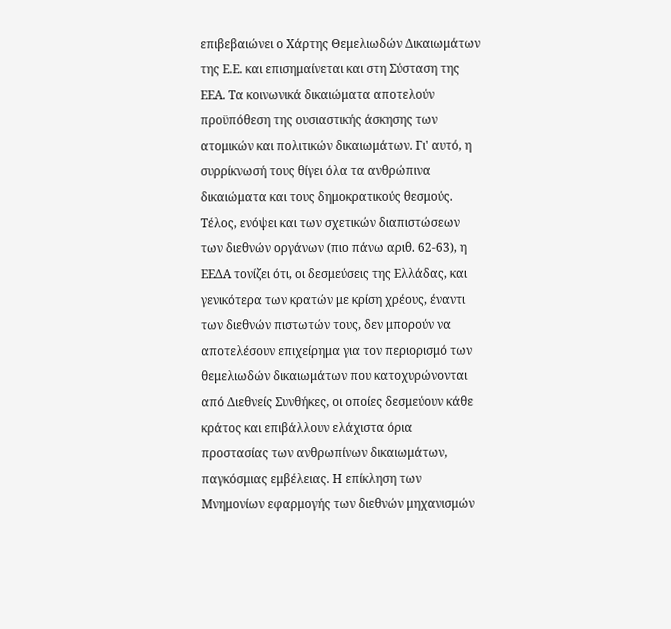επιβεβαιώνει ο Χάρτης Θεμελιωδών Δικαιωμάτων της Ε.Ε. και επισημαίνεται και στη Σύσταση της ΕΕΑ. Τα κοινωνικά δικαιώματα αποτελούν προϋπόθεση της ουσιαστικής άσκησης των ατομικών και πολιτικών δικαιωμάτων. Γι' αυτό, η συρρίκνωσή τους θίγει όλα τα ανθρώπινα δικαιώματα και τους δημοκρατικούς θεσμούς.
Τέλος, ενόψει και των σχετικών διαπιστώσεων των διεθνών οργάνων (πιο πάνω αριθ. 62-63), η ΕΕΔΑ τονίζει ότι, οι δεσμεύσεις της Ελλάδας, και γενικότερα των κρατών με κρίση χρέους, έναντι των διεθνών πιστωτών τους, δεν μπορούν να αποτελέσουν επιχείρημα για τον περιορισμό των θεμελιωδών δικαιωμάτων που κατοχυρώνονται από Διεθνείς Συνθήκες, οι οποίες δεσμεύουν κάθε κράτος και επιβάλλουν ελάχιστα όρια προστασίας των ανθρωπίνων δικαιωμάτων, παγκόσμιας εμβέλειας. Η επίκληση των Μνημονίων εφαρμογής των διεθνών μηχανισμών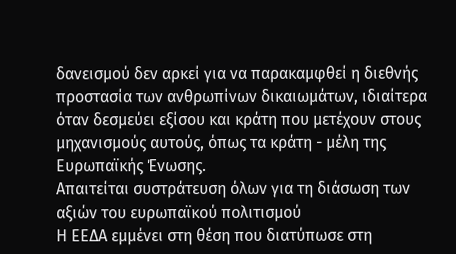δανεισμού δεν αρκεί για να παρακαμφθεί η διεθνής προστασία των ανθρωπίνων δικαιωμάτων, ιδιαίτερα όταν δεσμεύει εξίσου και κράτη που μετέχουν στους μηχανισμούς αυτούς, όπως τα κράτη - μέλη της Ευρωπαϊκής Ένωσης.
Απαιτείται συστράτευση όλων για τη διάσωση των αξιών του ευρωπαϊκού πολιτισμού
Η ΕΕΔΑ εμμένει στη θέση που διατύπωσε στη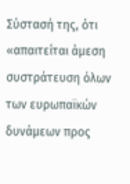Σύστασή της, ότι «απαιτείται άμεση συστράτευση όλων των ευρωπαϊκών δυνάμεων προς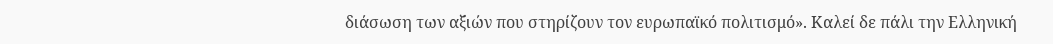διάσωση των αξιών που στηρίζουν τον ευρωπαϊκό πολιτισμό». Καλεί δε πάλι την Ελληνική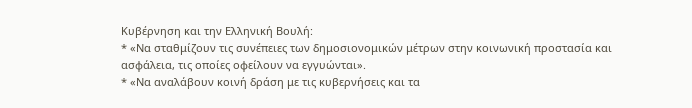Κυβέρνηση και την Ελληνική Βουλή:
* «Να σταθμίζουν τις συνέπειες των δημοσιονομικών μέτρων στην κοινωνική προστασία και ασφάλεια, τις οποίες οφείλουν να εγγυώνται».
* «Να αναλάβουν κοινή δράση με τις κυβερνήσεις και τα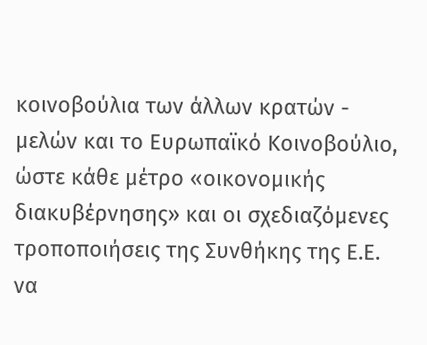κοινοβούλια των άλλων κρατών - μελών και το Ευρωπαϊκό Κοινοβούλιο, ώστε κάθε μέτρο «οικονομικής διακυβέρνησης» και οι σχεδιαζόμενες τροποποιήσεις της Συνθήκης της Ε.Ε. να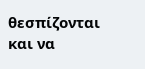θεσπίζονται και να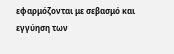εφαρμόζονται με σεβασμό και εγγύηση των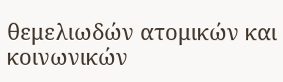θεμελιωδών ατομικών και κοινωνικών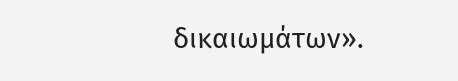δικαιωμάτων».